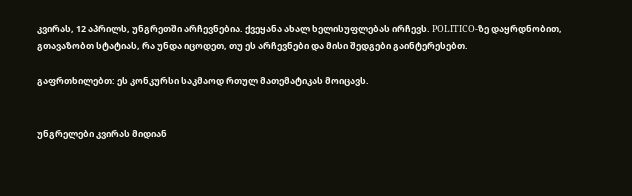კვირას, 12 აპრილს, უნგრეთში არჩევნებია. ქვეყანა ახალ ხელისუფლებას ირჩევს. POLITICO-ზე დაყრდნობით, გთავაზობთ სტატიას, რა უნდა იცოდეთ, თუ ეს არჩევნები და მისი შედგები გაინტერესებთ.

გაფრთხილებთ: ეს კონკურსი საკმაოდ რთულ მათემატიკას მოიცავს.


უნგრელები კვირას მიდიან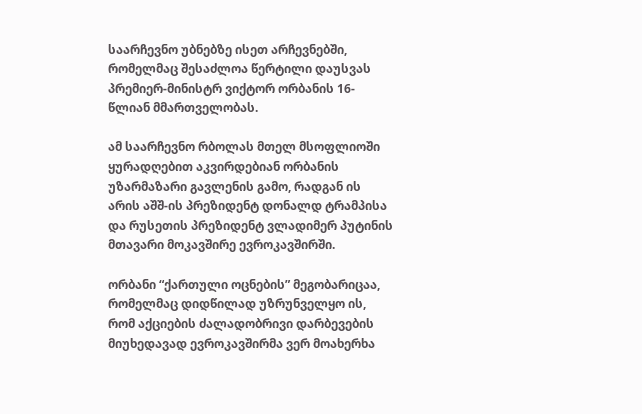საარჩევნო უბნებზე ისეთ არჩევნებში, რომელმაც შესაძლოა წერტილი დაუსვას პრემიერ-მინისტრ ვიქტორ ორბანის 16-წლიან მმართველობას.

ამ საარჩევნო რბოლას მთელ მსოფლიოში ყურადღებით აკვირდებიან ორბანის უზარმაზარი გავლენის გამო, რადგან ის არის აშშ-ის პრეზიდენტ დონალდ ტრამპისა და რუსეთის პრეზიდენტ ვლადიმერ პუტინის მთავარი მოკავშირე ევროკავშირში.

ორბანი “ქართული ოცნების” მეგობარიცაა, რომელმაც დიდწილად უზრუნველყო ის, რომ აქციების ძალადობრივი დარბევების მიუხედავად ევროკავშირმა ვერ მოახერხა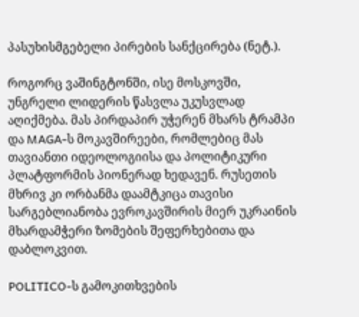პასუხისმგებელი პირების სანქცირება (ნეტ.).

როგორც ვაშინგტონში, ისე მოსკოვში, უნგრელი ლიდერის წასვლა უკუსვლად აღიქმება. მას პირდაპირ უჭერენ მხარს ტრამპი და MAGA-ს მოკავშირეები, რომლებიც მას თავიანთი იდეოლოგიისა და პოლიტიკური პლატფორმის პიონერად ხედავენ. რუსეთის მხრივ კი ორბანმა დაამტკიცა თავისი სარგებლიანობა ევროკავშირის მიერ უკრაინის მხარდამჭერი ზომების შეფერხებითა და დაბლოკვით.

POLITICO-ს გამოკითხვების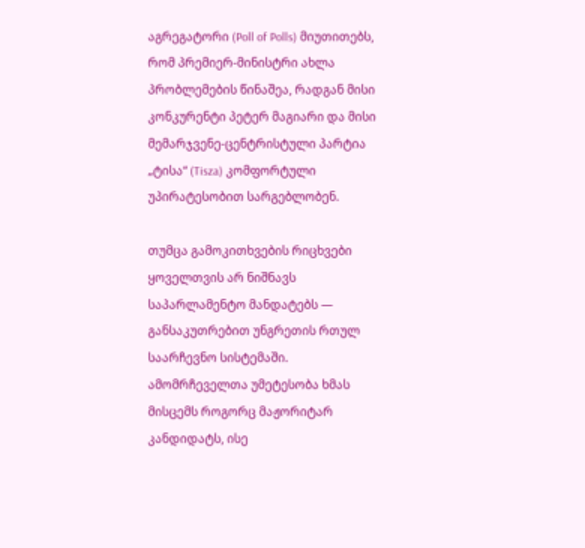აგრეგატორი (Poll of Polls) მიუთითებს, რომ პრემიერ-მინისტრი ახლა პრობლემების წინაშეა, რადგან მისი კონკურენტი პეტერ მაგიარი და მისი მემარჯვენე-ცენტრისტული პარტია „ტისა“ (Tisza) კომფორტული უპირატესობით სარგებლობენ.

თუმცა გამოკითხვების რიცხვები ყოველთვის არ ნიშნავს საპარლამენტო მანდატებს — განსაკუთრებით უნგრეთის რთულ საარჩევნო სისტემაში. ამომრჩეველთა უმეტესობა ხმას მისცემს როგორც მაჟორიტარ კანდიდატს, ისე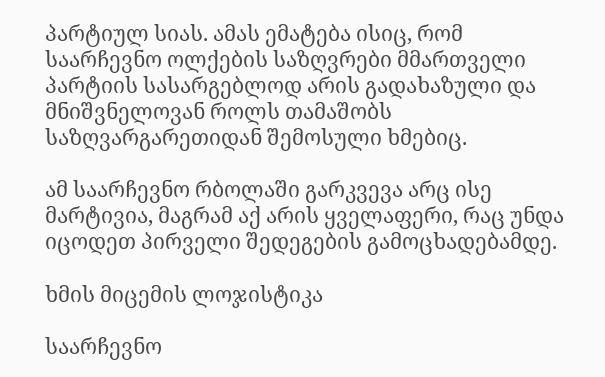პარტიულ სიას. ამას ემატება ისიც, რომ საარჩევნო ოლქების საზღვრები მმართველი პარტიის სასარგებლოდ არის გადახაზული და მნიშვნელოვან როლს თამაშობს საზღვარგარეთიდან შემოსული ხმებიც.

ამ საარჩევნო რბოლაში გარკვევა არც ისე მარტივია, მაგრამ აქ არის ყველაფერი, რაც უნდა იცოდეთ პირველი შედეგების გამოცხადებამდე.

ხმის მიცემის ლოჯისტიკა

საარჩევნო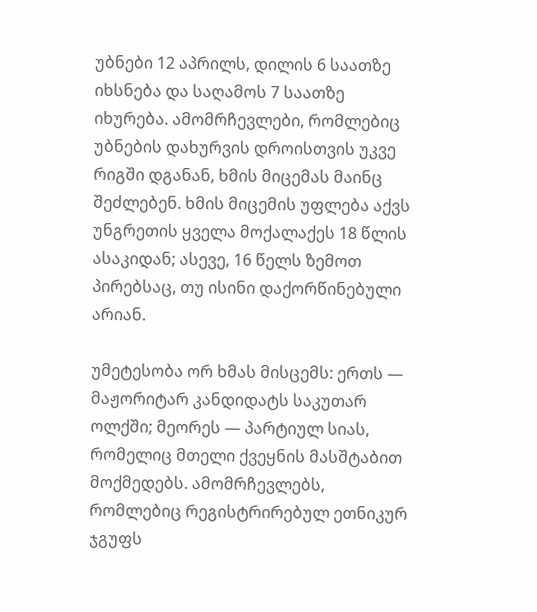უბნები 12 აპრილს, დილის 6 საათზე იხსნება და საღამოს 7 საათზე იხურება. ამომრჩევლები, რომლებიც უბნების დახურვის დროისთვის უკვე რიგში დგანან, ხმის მიცემას მაინც შეძლებენ. ხმის მიცემის უფლება აქვს უნგრეთის ყველა მოქალაქეს 18 წლის ასაკიდან; ასევე, 16 წელს ზემოთ პირებსაც, თუ ისინი დაქორწინებული არიან.

უმეტესობა ორ ხმას მისცემს: ერთს — მაჟორიტარ კანდიდატს საკუთარ ოლქში; მეორეს — პარტიულ სიას, რომელიც მთელი ქვეყნის მასშტაბით მოქმედებს. ამომრჩევლებს, რომლებიც რეგისტრირებულ ეთნიკურ ჯგუფს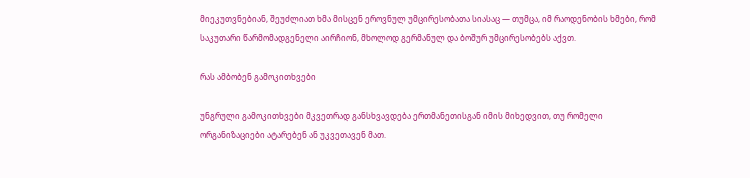მიეკუთვნებიან, შეუძლიათ ხმა მისცენ ეროვნულ უმცირესობათა სიასაც — თუმცა, იმ რაოდენობის ხმები, რომ საკუთარი წარმომადგენელი აირჩიონ, მხოლოდ გერმანულ და ბოშურ უმცირესობებს აქვთ.

რას ამბობენ გამოკითხვები

უნგრული გამოკითხვები მკვეთრად განსხვავდება ერთმანეთისგან იმის მიხედვით, თუ რომელი ორგანიზაციები ატარებენ ან უკვეთავენ მათ.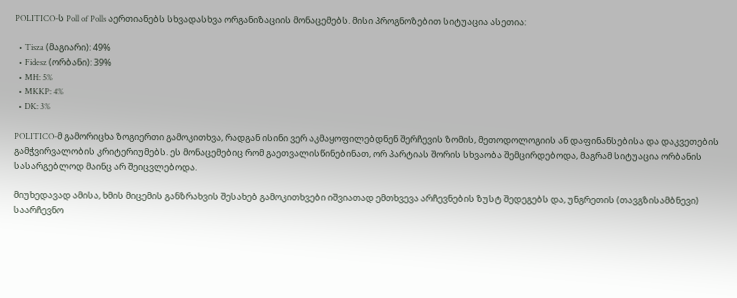POLITICO-ს Poll of Polls აერთიანებს სხვადასხვა ორგანიზაციის მონაცემებს. მისი პროგნოზებით სიტუაცია ასეთია:

  • Tisza (მაგიარი): 49%
  • Fidesz (ორბანი): 39%
  • MH: 5%
  • MKKP: 4%
  • DK: 3%

POLITICO-მ გამორიცხა ზოგიერთი გამოკითხვა, რადგან ისინი ვერ აკმაყოფილებდნენ შერჩევის ზომის, მეთოდოლოგიის ან დაფინანსებისა და დაკვეთების გამჭვირვალობის კრიტერიუმებს. ეს მონაცემებიც რომ გაეთვალისწინებინათ, ორ პარტიას შორის სხვაობა შემცირდებოდა, მაგრამ სიტუაცია ორბანის სასარგებლოდ მაინც არ შეიცვლებოდა.

მიუხედავად ამისა, ხმის მიცემის განზრახვის შესახებ გამოკითხვები იშვიათად ემთხვევა არჩევნების ზუსტ შედეგებს და, უნგრეთის (თავგზისამბნევი) საარჩევნო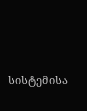სისტემისა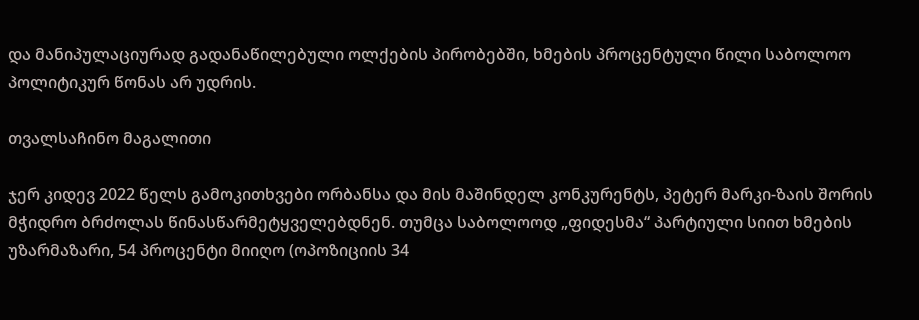და მანიპულაციურად გადანაწილებული ოლქების პირობებში, ხმების პროცენტული წილი საბოლოო პოლიტიკურ წონას არ უდრის.

თვალსაჩინო მაგალითი

ჯერ კიდევ 2022 წელს გამოკითხვები ორბანსა და მის მაშინდელ კონკურენტს, პეტერ მარკი-ზაის შორის მჭიდრო ბრძოლას წინასწარმეტყველებდნენ. თუმცა საბოლოოდ „ფიდესმა“ პარტიული სიით ხმების უზარმაზარი, 54 პროცენტი მიიღო (ოპოზიციის 34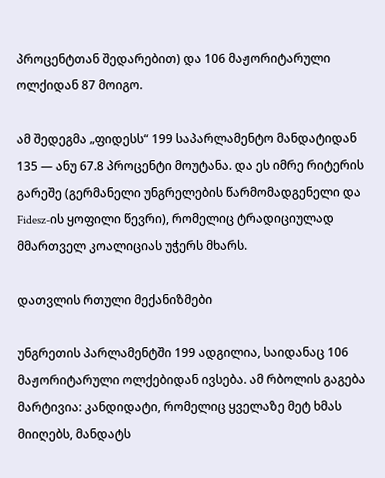პროცენტთან შედარებით) და 106 მაჟორიტარული ოლქიდან 87 მოიგო.

ამ შედეგმა „ფიდესს“ 199 საპარლამენტო მანდატიდან 135 — ანუ 67.8 პროცენტი მოუტანა. და ეს იმრე რიტერის გარეშე (გერმანელი უნგრელების წარმომადგენელი და Fidesz-ის ყოფილი წევრი), რომელიც ტრადიციულად მმართველ კოალიციას უჭერს მხარს.

დათვლის რთული მექანიზმები

უნგრეთის პარლამენტში 199 ადგილია, საიდანაც 106 მაჟორიტარული ოლქებიდან ივსება. ამ რბოლის გაგება მარტივია: კანდიდატი, რომელიც ყველაზე მეტ ხმას მიიღებს, მანდატს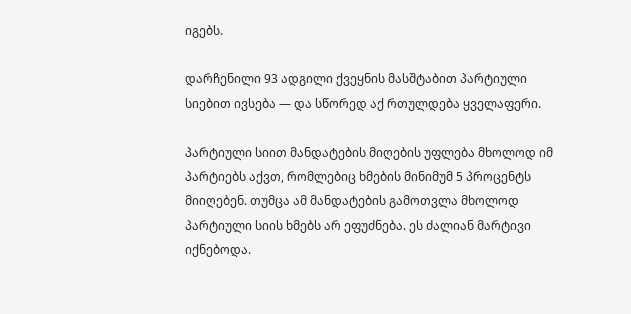იგებს.

დარჩენილი 93 ადგილი ქვეყნის მასშტაბით პარტიული სიებით ივსება — და სწორედ აქ რთულდება ყველაფერი.

პარტიული სიით მანდატების მიღების უფლება მხოლოდ იმ პარტიებს აქვთ, რომლებიც ხმების მინიმუმ 5 პროცენტს მიიღებენ. თუმცა ამ მანდატების გამოთვლა მხოლოდ პარტიული სიის ხმებს არ ეფუძნება. ეს ძალიან მარტივი იქნებოდა.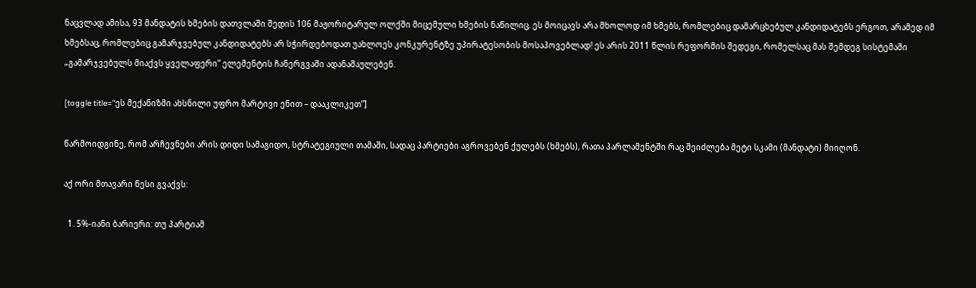ნაცვლად ამისა, 93 მანდატის ხმების დათვლაში შედის 106 მაჟორიტარულ ოლქში მიცემული ხმების ნაწილიც. ეს მოიცავს არა მხოლოდ იმ ხმებს, რომლებიც დამარცხებულ კანდიდატებს ერგოთ, არამედ იმ ხმებსაც, რომლებიც გამარჯვებულ კანდიდატებს არ სჭირდებოდათ უახლოეს კონკურენტზე უპირატესობის მოსაპოვებლად! ეს არის 2011 წლის რეფორმის შედეგი, რომელსაც მას შემდეგ სისტემაში „გამარჯვებულს მიაქვს ყველაფერი“ ელემენტის ჩანერგვაში ადანაშაულებენ.

[toggle title=”ეს მექანიზმი ახსნილი უფრო მარტივი ენით – დააკლიკეთ”]

წარმოიდგინე, რომ არჩევნები არის დიდი სამაგიდო, სტრატეგიული თამაში, სადაც პარტიები აგროვებენ ქულებს (ხმებს), რათა პარლამენტში რაც შეიძლება მეტი სკამი (მანდატი) მიიღონ.

აქ ორი მთავარი წესი გვაქვს:

  1. 5%-იანი ბარიერი: თუ პარტიამ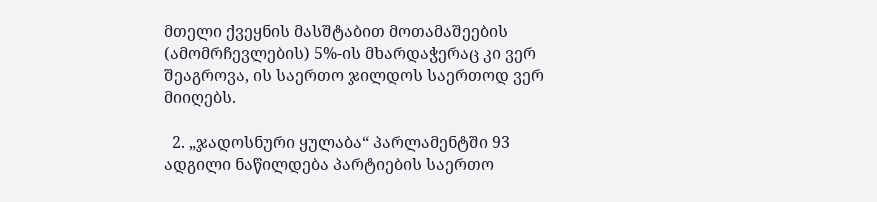მთელი ქვეყნის მასშტაბით მოთამაშეების (ამომრჩევლების) 5%-ის მხარდაჭერაც კი ვერ შეაგროვა, ის საერთო ჯილდოს საერთოდ ვერ მიიღებს.

  2. „ჯადოსნური ყულაბა“ პარლამენტში 93 ადგილი ნაწილდება პარტიების საერთო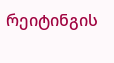რეიტინგის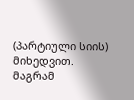(პარტიული სიის) მიხედვით. მაგრამ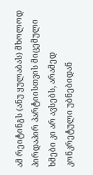ამ რეიტინგს (ანუ ყულაბას) მხოლოდ პირდაპირ პარტიისთვის მიცემული ხმები კი არ ავსებს, არამედ კონკრეტული უბნებიდან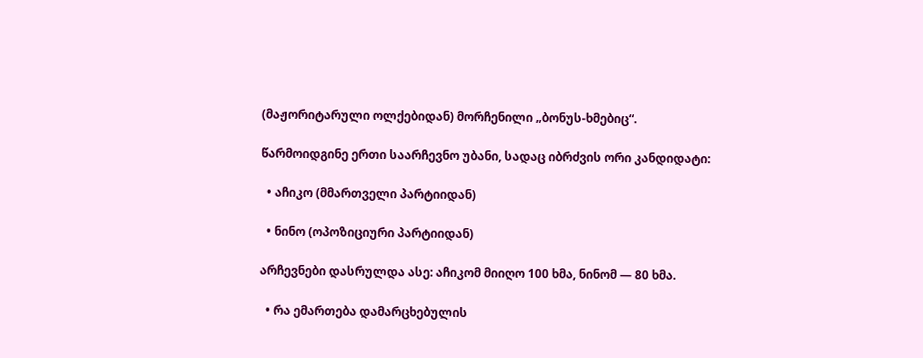(მაჟორიტარული ოლქებიდან) მორჩენილი „ბონუს-ხმებიც“.

წარმოიდგინე ერთი საარჩევნო უბანი, სადაც იბრძვის ორი კანდიდატი:

  • აჩიკო (მმართველი პარტიიდან)

  • ნინო (ოპოზიციური პარტიიდან)

არჩევნები დასრულდა ასე: აჩიკომ მიიღო 100 ხმა, ნინომ — 80 ხმა.

  • რა ემართება დამარცხებულის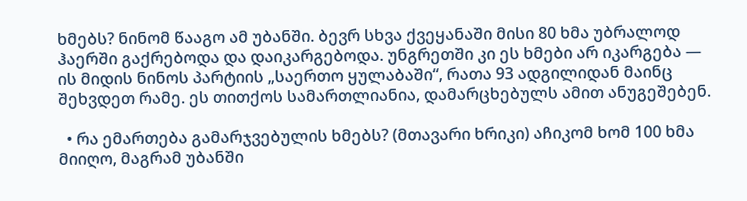ხმებს? ნინომ წააგო ამ უბანში. ბევრ სხვა ქვეყანაში მისი 80 ხმა უბრალოდ ჰაერში გაქრებოდა და დაიკარგებოდა. უნგრეთში კი ეს ხმები არ იკარგება — ის მიდის ნინოს პარტიის „საერთო ყულაბაში“, რათა 93 ადგილიდან მაინც შეხვდეთ რამე. ეს თითქოს სამართლიანია, დამარცხებულს ამით ანუგეშებენ.

  • რა ემართება გამარჯვებულის ხმებს? (მთავარი ხრიკი) აჩიკომ ხომ 100 ხმა მიიღო, მაგრამ უბანში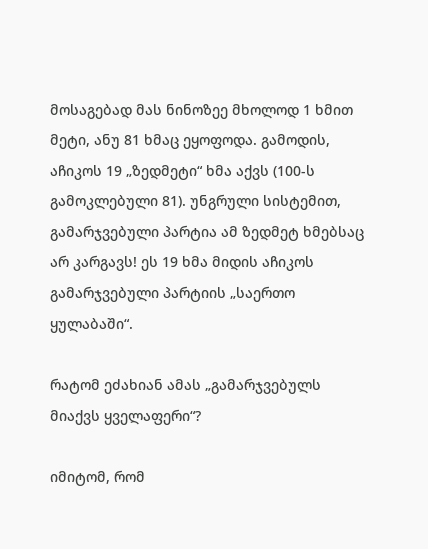მოსაგებად მას ნინოზეე მხოლოდ 1 ხმით მეტი, ანუ 81 ხმაც ეყოფოდა. გამოდის, აჩიკოს 19 „ზედმეტი“ ხმა აქვს (100-ს გამოკლებული 81). უნგრული სისტემით, გამარჯვებული პარტია ამ ზედმეტ ხმებსაც არ კარგავს! ეს 19 ხმა მიდის აჩიკოს გამარჯვებული პარტიის „საერთო ყულაბაში“.

რატომ ეძახიან ამას „გამარჯვებულს მიაქვს ყველაფერი“?

იმიტომ, რომ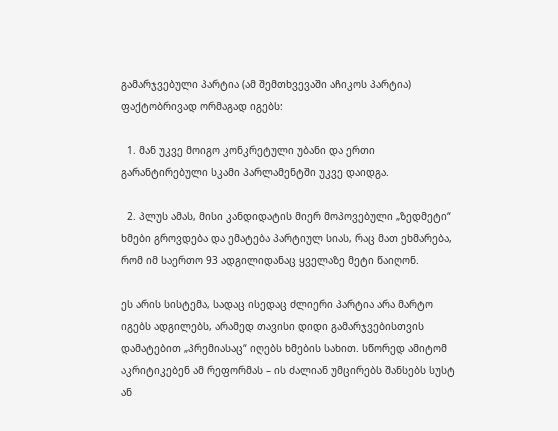გამარჯვებული პარტია (ამ შემთხვევაში აჩიკოს პარტია) ფაქტობრივად ორმაგად იგებს:

  1. მან უკვე მოიგო კონკრეტული უბანი და ერთი გარანტირებული სკამი პარლამენტში უკვე დაიდგა.

  2. პლუს ამას, მისი კანდიდატის მიერ მოპოვებული „ზედმეტი“ ხმები გროვდება და ემატება პარტიულ სიას, რაც მათ ეხმარება, რომ იმ საერთო 93 ადგილიდანაც ყველაზე მეტი წაიღონ.

ეს არის სისტემა, სადაც ისედაც ძლიერი პარტია არა მარტო იგებს ადგილებს, არამედ თავისი დიდი გამარჯვებისთვის დამატებით „პრემიასაც“ იღებს ხმების სახით. სწორედ ამიტომ აკრიტიკებენ ამ რეფორმას – ის ძალიან უმცირებს შანსებს სუსტ ან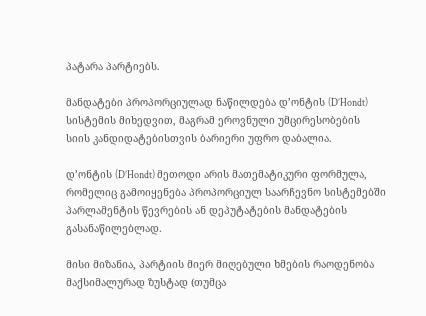პატარა პარტიებს.

მანდატები პროპორციულად ნაწილდება დ’ონტის (D’Hondt) სისტემის მიხედვით, მაგრამ ეროვნული უმცირესობების სიის კანდიდატებისთვის ბარიერი უფრო დაბალია.

დ’ონტის (D’Hondt) მეთოდი არის მათემატიკური ფორმულა, რომელიც გამოიყენება პროპორციულ საარჩევნო სისტემებში პარლამენტის წევრების ან დეპუტატების მანდატების გასანაწილებლად.

მისი მიზანია, პარტიის მიერ მიღებული ხმების რაოდენობა მაქსიმალურად ზუსტად (თუმცა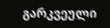გარკვეული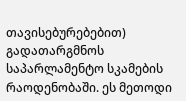თავისებურებებით) გადათარგმნოს საპარლამენტო სკამების რაოდენობაში. ეს მეთოდი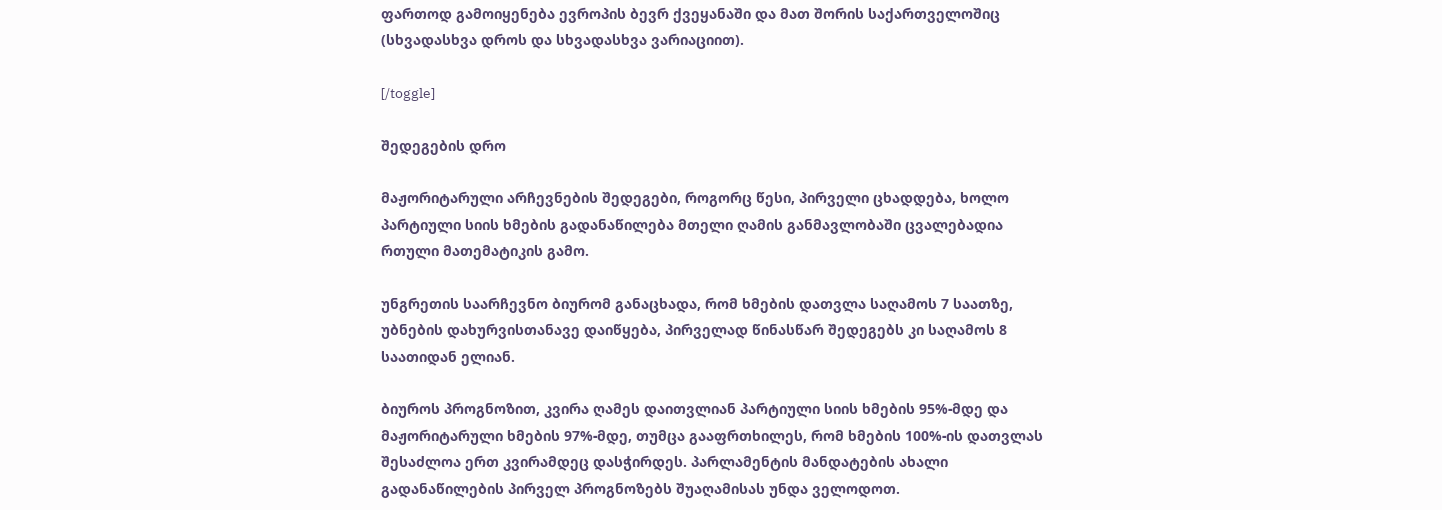ფართოდ გამოიყენება ევროპის ბევრ ქვეყანაში და მათ შორის საქართველოშიც (სხვადასხვა დროს და სხვადასხვა ვარიაციით).

[/toggle]

შედეგების დრო

მაჟორიტარული არჩევნების შედეგები, როგორც წესი, პირველი ცხადდება, ხოლო პარტიული სიის ხმების გადანაწილება მთელი ღამის განმავლობაში ცვალებადია რთული მათემატიკის გამო.

უნგრეთის საარჩევნო ბიურომ განაცხადა, რომ ხმების დათვლა საღამოს 7 საათზე, უბნების დახურვისთანავე დაიწყება, პირველად წინასწარ შედეგებს კი საღამოს 8 საათიდან ელიან.

ბიუროს პროგნოზით, კვირა ღამეს დაითვლიან პარტიული სიის ხმების 95%-მდე და მაჟორიტარული ხმების 97%-მდე, თუმცა გააფრთხილეს, რომ ხმების 100%-ის დათვლას შესაძლოა ერთ კვირამდეც დასჭირდეს. პარლამენტის მანდატების ახალი გადანაწილების პირველ პროგნოზებს შუაღამისას უნდა ველოდოთ.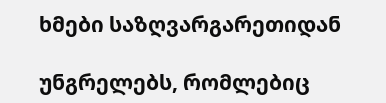ხმები საზღვარგარეთიდან

უნგრელებს, რომლებიც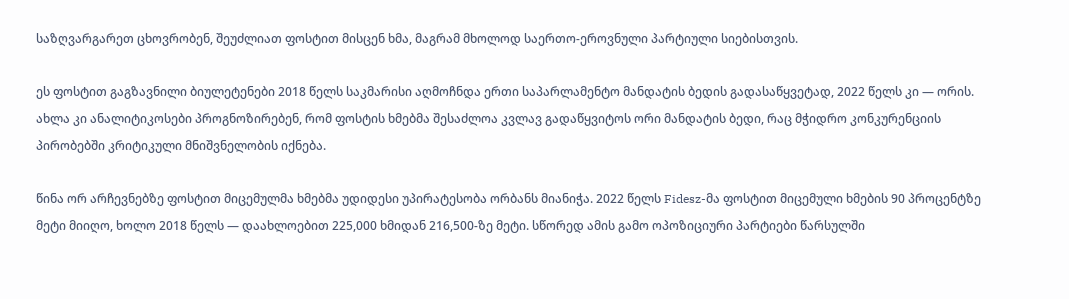საზღვარგარეთ ცხოვრობენ, შეუძლიათ ფოსტით მისცენ ხმა, მაგრამ მხოლოდ საერთო-ეროვნული პარტიული სიებისთვის.

ეს ფოსტით გაგზავნილი ბიულეტენები 2018 წელს საკმარისი აღმოჩნდა ერთი საპარლამენტო მანდატის ბედის გადასაწყვეტად, 2022 წელს კი — ორის. ახლა კი ანალიტიკოსები პროგნოზირებენ, რომ ფოსტის ხმებმა შესაძლოა კვლავ გადაწყვიტოს ორი მანდატის ბედი, რაც მჭიდრო კონკურენციის პირობებში კრიტიკული მნიშვნელობის იქნება.

წინა ორ არჩევნებზე ფოსტით მიცემულმა ხმებმა უდიდესი უპირატესობა ორბანს მიანიჭა. 2022 წელს Fidesz-მა ფოსტით მიცემული ხმების 90 პროცენტზე მეტი მიიღო, ხოლო 2018 წელს — დაახლოებით 225,000 ხმიდან 216,500-ზე მეტი. სწორედ ამის გამო ოპოზიციური პარტიები წარსულში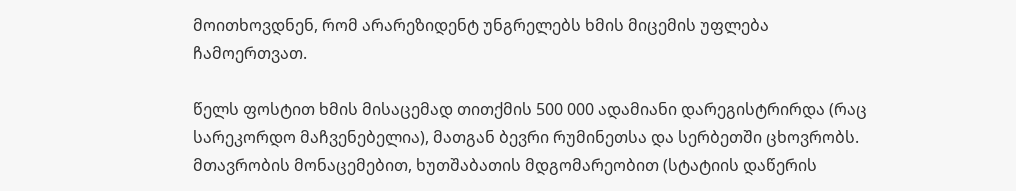მოითხოვდნენ, რომ არარეზიდენტ უნგრელებს ხმის მიცემის უფლება ჩამოერთვათ.

წელს ფოსტით ხმის მისაცემად თითქმის 500 000 ადამიანი დარეგისტრირდა (რაც სარეკორდო მაჩვენებელია), მათგან ბევრი რუმინეთსა და სერბეთში ცხოვრობს. მთავრობის მონაცემებით, ხუთშაბათის მდგომარეობით (სტატიის დაწერის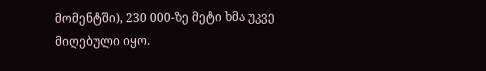მომენტში), 230 000-ზე მეტი ხმა უკვე მიღებული იყო.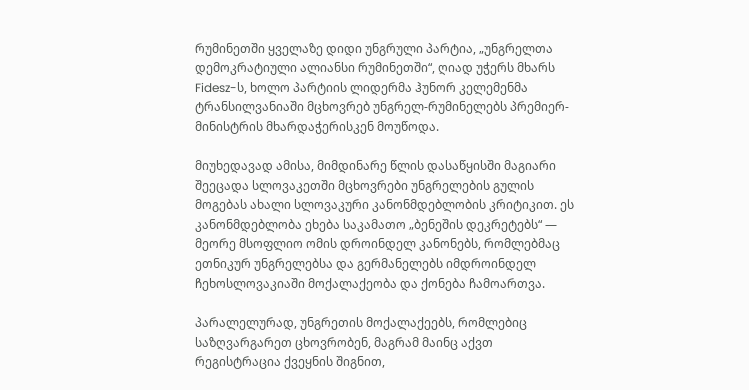რუმინეთში ყველაზე დიდი უნგრული პარტია, „უნგრელთა დემოკრატიული ალიანსი რუმინეთში“, ღიად უჭერს მხარს Fidesz-ს, ხოლო პარტიის ლიდერმა ჰუნორ კელემენმა ტრანსილვანიაში მცხოვრებ უნგრელ-რუმინელებს პრემიერ-მინისტრის მხარდაჭერისკენ მოუწოდა.

მიუხედავად ამისა, მიმდინარე წლის დასაწყისში მაგიარი შეეცადა სლოვაკეთში მცხოვრები უნგრელების გულის მოგებას ახალი სლოვაკური კანონმდებლობის კრიტიკით. ეს კანონმდებლობა ეხება საკამათო „ბენეშის დეკრეტებს“ — მეორე მსოფლიო ომის დროინდელ კანონებს, რომლებმაც ეთნიკურ უნგრელებსა და გერმანელებს იმდროინდელ ჩეხოსლოვაკიაში მოქალაქეობა და ქონება ჩამოართვა.

პარალელურად, უნგრეთის მოქალაქეებს, რომლებიც საზღვარგარეთ ცხოვრობენ, მაგრამ მაინც აქვთ რეგისტრაცია ქვეყნის შიგნით,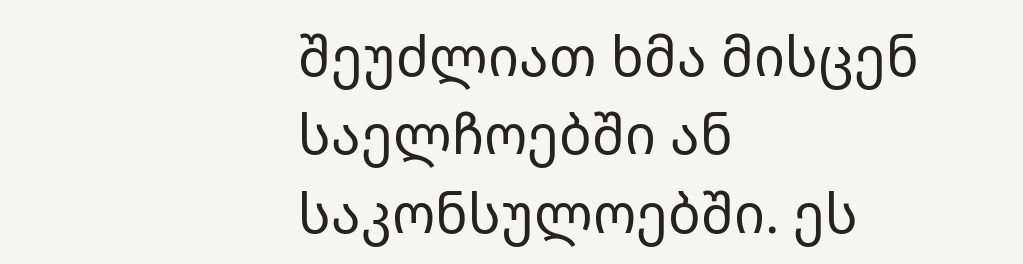შეუძლიათ ხმა მისცენ საელჩოებში ან საკონსულოებში. ეს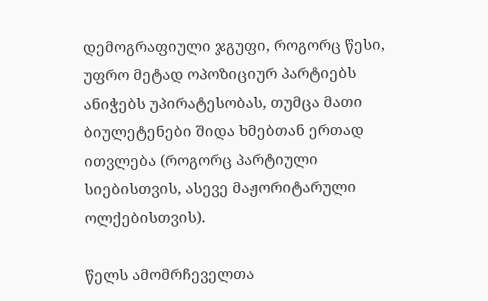დემოგრაფიული ჯგუფი, როგორც წესი, უფრო მეტად ოპოზიციურ პარტიებს ანიჭებს უპირატესობას, თუმცა მათი ბიულეტენები შიდა ხმებთან ერთად ითვლება (როგორც პარტიული სიებისთვის, ასევე მაჟორიტარული ოლქებისთვის).

წელს ამომრჩეველთა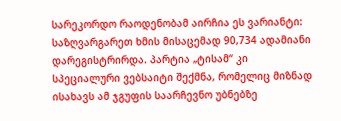სარეკორდო რაოდენობამ აირჩია ეს ვარიანტი: საზღვარგარეთ ხმის მისაცემად 90,734 ადამიანი დარეგისტრირდა. პარტია „ტისამ“ კი სპეციალური ვებსაიტი შექმნა, რომელიც მიზნად ისახავს ამ ჯგუფის საარჩევნო უბნებზე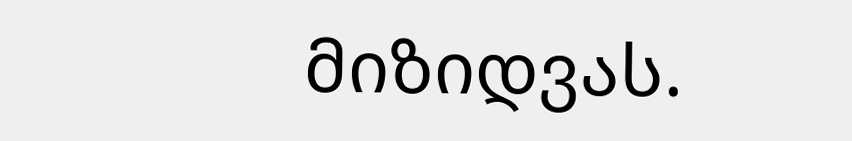მიზიდვას.